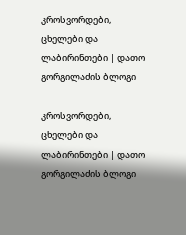კროსვორდები, ცხელები და ლაბირინთები | დათო გორგილაძის ბლოგი

კროსვორდები, ცხელები და ლაბირინთები | დათო გორგილაძის ბლოგი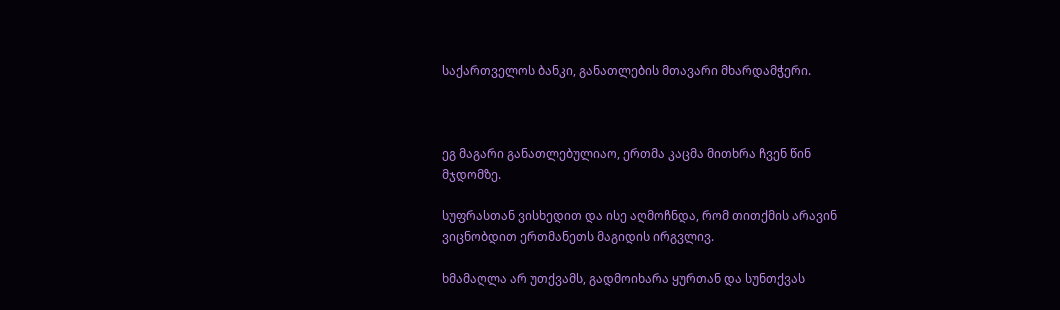საქართველოს ბანკი, განათლების მთავარი მხარდამჭერი.



ეგ მაგარი განათლებულიაო, ერთმა კაცმა მითხრა ჩვენ წინ მჯდომზე.

სუფრასთან ვისხედით და ისე აღმოჩნდა, რომ თითქმის არავინ ვიცნობდით ერთმანეთს მაგიდის ირგვლივ.

ხმამაღლა არ უთქვამს, გადმოიხარა ყურთან და სუნთქვას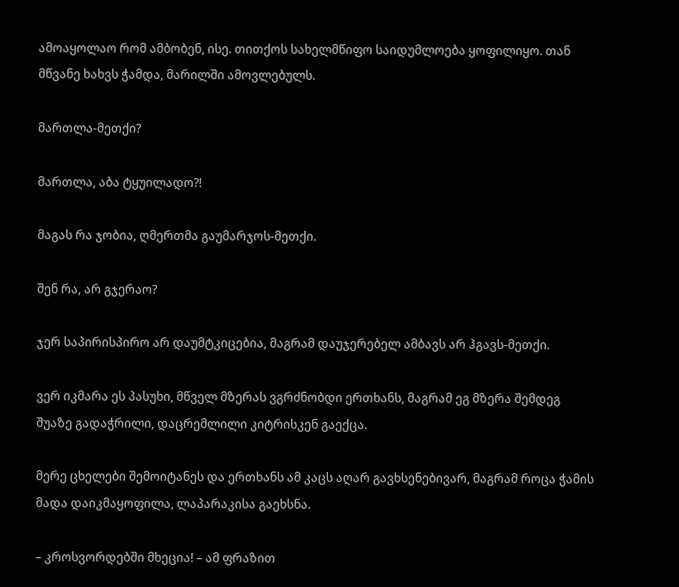ამოაყოლაო რომ ამბობენ, ისე. თითქოს სახელმწიფო საიდუმლოება ყოფილიყო. თან მწვანე ხახვს ჭამდა, მარილში ამოვლებულს.

მართლა-მეთქი?

მართლა, აბა ტყუილადო?!

მაგას რა ჯობია, ღმერთმა გაუმარჯოს-მეთქი.

შენ რა, არ გჯერაო?

ჯერ საპირისპირო არ დაუმტკიცებია, მაგრამ დაუჯერებელ ამბავს არ ჰგავს-მეთქი.

ვერ იკმარა ეს პასუხი, მწველ მზერას ვგრძნობდი ერთხანს, მაგრამ ეგ მზერა შემდეგ შუაზე გადაჭრილი, დაცრემლილი კიტრისკენ გაექცა.

მერე ცხელები შემოიტანეს და ერთხანს ამ კაცს აღარ გავხსენებივარ, მაგრამ როცა ჭამის მადა დაიკმაყოფილა, ლაპარაკისა გაეხსნა.

– კროსვორდებში მხეცია! – ამ ფრაზით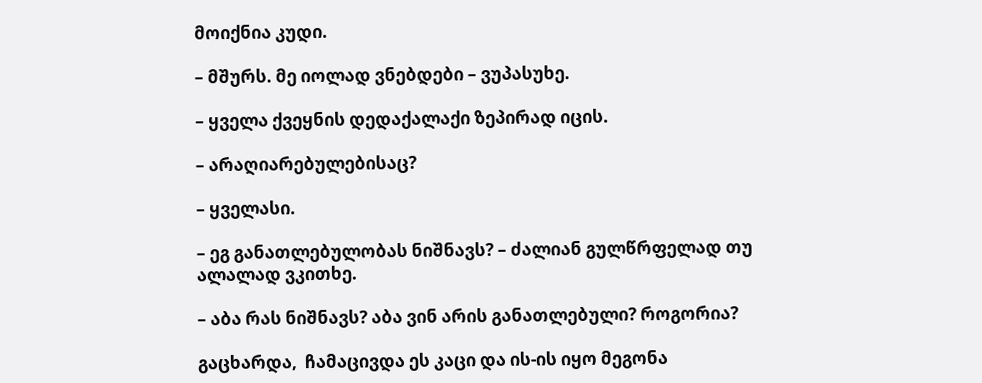მოიქნია კუდი.

– მშურს. მე იოლად ვნებდები – ვუპასუხე.

– ყველა ქვეყნის დედაქალაქი ზეპირად იცის.

– არაღიარებულებისაც?

– ყველასი.

– ეგ განათლებულობას ნიშნავს? – ძალიან გულწრფელად თუ ალალად ვკითხე.

– აბა რას ნიშნავს? აბა ვინ არის განათლებული? როგორია?

გაცხარდა,  ჩამაცივდა ეს კაცი და ის-ის იყო მეგონა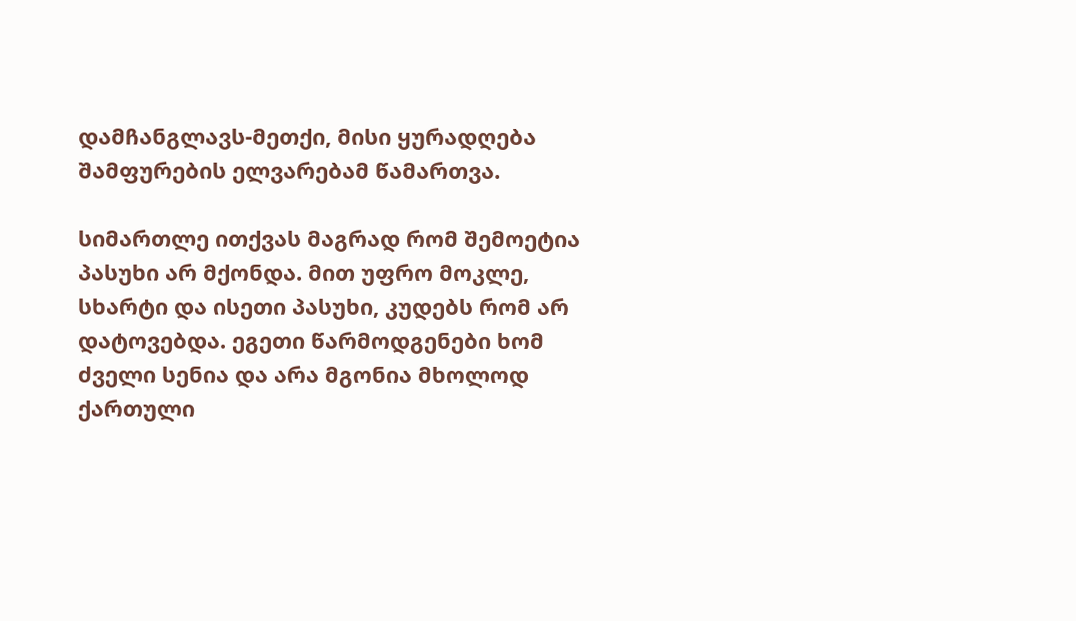დამჩანგლავს-მეთქი, მისი ყურადღება შამფურების ელვარებამ წამართვა.

სიმართლე ითქვას მაგრად რომ შემოეტია პასუხი არ მქონდა. მით უფრო მოკლე, სხარტი და ისეთი პასუხი, კუდებს რომ არ დატოვებდა. ეგეთი წარმოდგენები ხომ ძველი სენია და არა მგონია მხოლოდ ქართული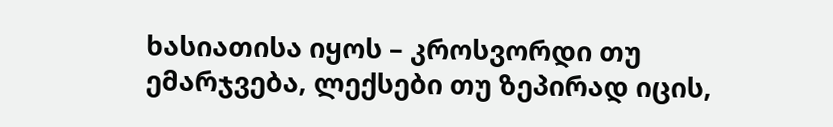ხასიათისა იყოს – კროსვორდი თუ ემარჯვება, ლექსები თუ ზეპირად იცის,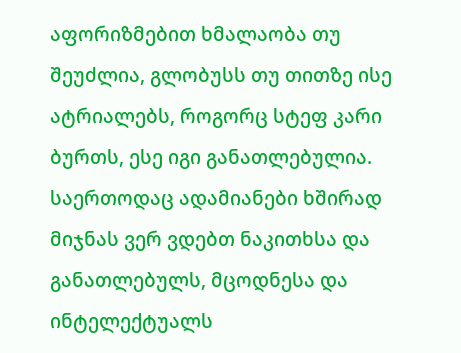აფორიზმებით ხმალაობა თუ შეუძლია, გლობუსს თუ თითზე ისე ატრიალებს, როგორც სტეფ კარი ბურთს, ესე იგი განათლებულია. საერთოდაც ადამიანები ხშირად მიჯნას ვერ ვდებთ ნაკითხსა და განათლებულს, მცოდნესა და ინტელექტუალს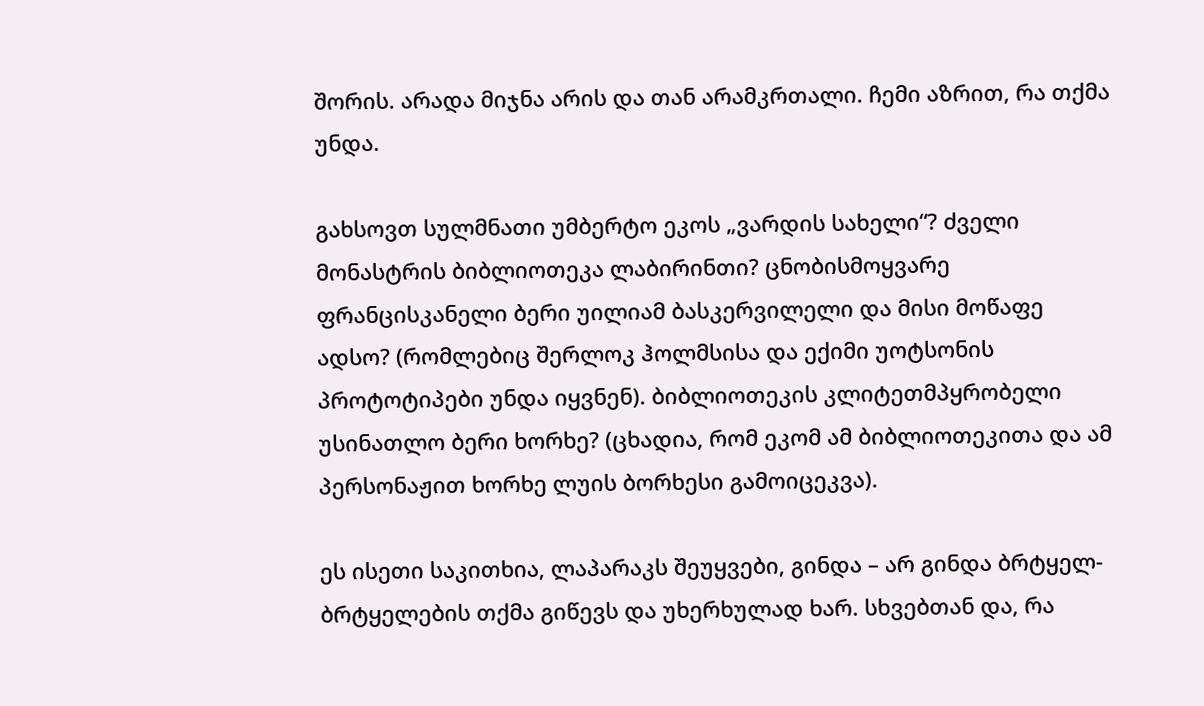შორის. არადა მიჯნა არის და თან არამკრთალი. ჩემი აზრით, რა თქმა უნდა.

გახსოვთ სულმნათი უმბერტო ეკოს „ვარდის სახელი“? ძველი მონასტრის ბიბლიოთეკა ლაბირინთი? ცნობისმოყვარე ფრანცისკანელი ბერი უილიამ ბასკერვილელი და მისი მოწაფე ადსო? (რომლებიც შერლოკ ჰოლმსისა და ექიმი უოტსონის პროტოტიპები უნდა იყვნენ). ბიბლიოთეკის კლიტეთმპყრობელი უსინათლო ბერი ხორხე? (ცხადია, რომ ეკომ ამ ბიბლიოთეკითა და ამ პერსონაჟით ხორხე ლუის ბორხესი გამოიცეკვა).

ეს ისეთი საკითხია, ლაპარაკს შეუყვები, გინდა – არ გინდა ბრტყელ-ბრტყელების თქმა გიწევს და უხერხულად ხარ. სხვებთან და, რა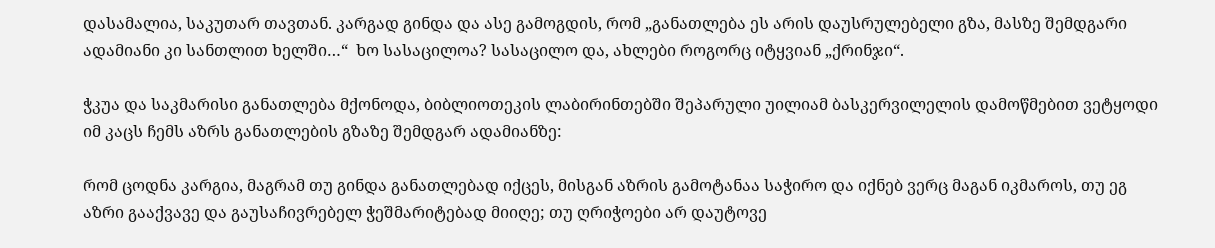დასამალია, საკუთარ თავთან. კარგად გინდა და ასე გამოგდის, რომ „განათლება ეს არის დაუსრულებელი გზა, მასზე შემდგარი ადამიანი კი სანთლით ხელში…“  ხო სასაცილოა? სასაცილო და, ახლები როგორც იტყვიან „ქრინჯი“.

ჭკუა და საკმარისი განათლება მქონოდა, ბიბლიოთეკის ლაბირინთებში შეპარული უილიამ ბასკერვილელის დამოწმებით ვეტყოდი იმ კაცს ჩემს აზრს განათლების გზაზე შემდგარ ადამიანზე:

რომ ცოდნა კარგია, მაგრამ თუ გინდა განათლებად იქცეს, მისგან აზრის გამოტანაა საჭირო და იქნებ ვერც მაგან იკმაროს, თუ ეგ აზრი გააქვავე და გაუსაჩივრებელ ჭეშმარიტებად მიიღე; თუ ღრიჭოები არ დაუტოვე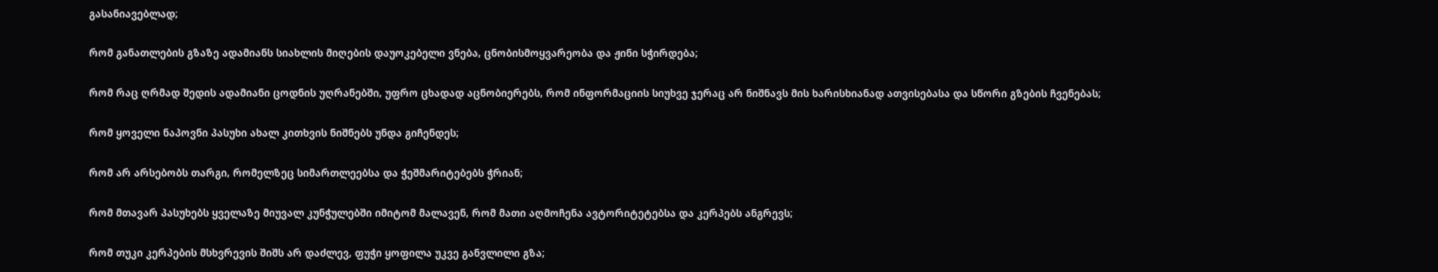გასანიავებლად;

რომ განათლების გზაზე ადამიანს სიახლის მიღების დაუოკებელი ვნება, ცნობისმოყვარეობა და ჟინი სჭირდება;

რომ რაც ღრმად შედის ადამიანი ცოდნის უღრანებში, უფრო ცხადად აცნობიერებს, რომ ინფორმაციის სიუხვე ჯერაც არ ნიშნავს მის ხარისხიანად ათვისებასა და სწორი გზების ჩვენებას;

რომ ყოველი ნაპოვნი პასუხი ახალ კითხვის ნიშნებს უნდა გიჩენდეს;

რომ არ არსებობს თარგი, რომელზეც სიმართლეებსა და ჭეშმარიტებებს ჭრიან;

რომ მთავარ პასუხებს ყველაზე მიუვალ კუნჭულებში იმიტომ მალავენ, რომ მათი აღმოჩენა ავტორიტეტებსა და კერპებს ანგრევს;

რომ თუკი კერპების მსხვრევის შიშს არ დაძლევ, ფუჭი ყოფილა უკვე განვლილი გზა;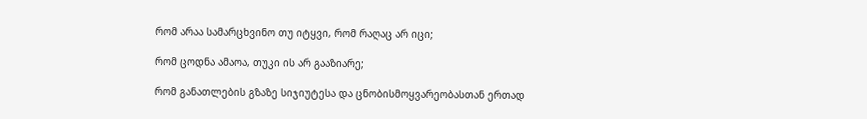რომ არაა სამარცხვინო თუ იტყვი, რომ რაღაც არ იცი;

რომ ცოდნა ამაოა, თუკი ის არ გააზიარე;

რომ განათლების გზაზე სიჯიუტესა და ცნობისმოყვარეობასთან ერთად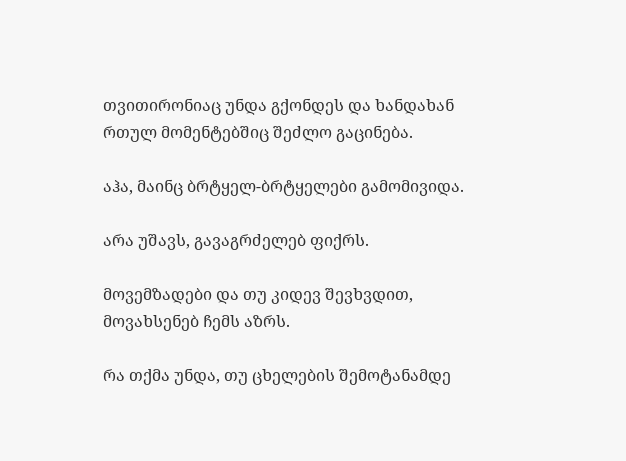თვითირონიაც უნდა გქონდეს და ხანდახან რთულ მომენტებშიც შეძლო გაცინება.

აჰა, მაინც ბრტყელ-ბრტყელები გამომივიდა.

არა უშავს, გავაგრძელებ ფიქრს.

მოვემზადები და თუ კიდევ შევხვდით, მოვახსენებ ჩემს აზრს.

რა თქმა უნდა, თუ ცხელების შემოტანამდე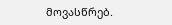მოვასწრებ.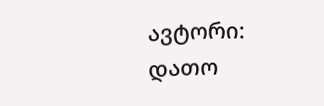ავტორი: დათო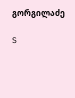გორგილაძე

S